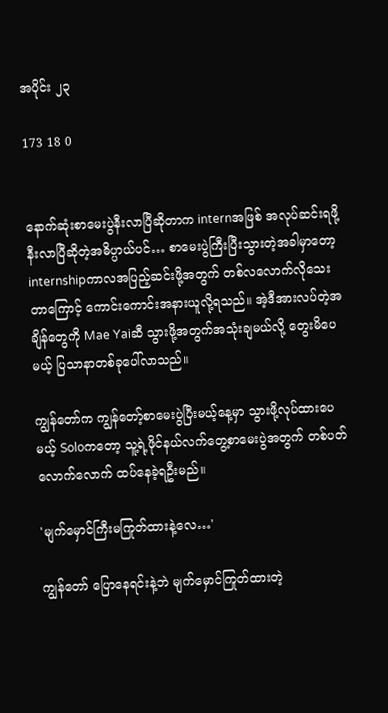အပိုင်း ၂၃

173 18 0


နောက်ဆုံးစာမေးပွဲနီးလာပြီဆိုတာက internအဖြစ် အလုပ်ဆင်းရဖို့နီးလာပြီဆိုတဲ့အဓိပ္ပာယ်ပင်… စာမေးပွဲကြီးပြီးသွားတဲ့အခါမှာတော့ internshipကာလအပြည့်ဆင်းဖို့အတွက် တစ်လလောက်လိုသေးတာကြောင့် ကောင်းကောင်းအနားယူလို့ရသည်။ အဲ့ဒီအားလပ်တဲ့အချိန်တွေကို Mae Yaiဆီ သွားဖို့အတွက်အသုံးချမယ်လို့ တွေးမိပေမယ့် ပြသာနာတစ်ခုပေါ်လာသည်။

ကျွန်တော်က ကျွန်တော့်စာမေးပွဲပြီးမယ့်နေ့မှာ သွားဖို့လုပ်ထားပေမယ့် Soloကတော့ သူ့ရဲ့ဖိုင်နယ်လက်တွေ့စာမေးပွဲအတွက် တစ်ပတ်လောက်လောက် ထပ်နေခဲ့ရဦးမည်။

'မျက်မှောင်ကြီးမကြုတ်ထားနဲ့လေ…'

ကျွန်တော် ပြောနေရင်းနဲ့ဘဲ မျက်မှောင်ကြုတ်ထားတဲ့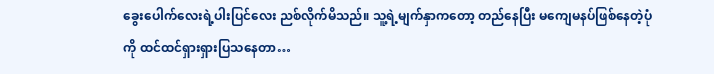ခွေးပေါက်လေးရဲ့ပါးပြင်လေး ညစ်လိုက်မိသည်။ သူ့ရဲ့မျက်နှာကတော့ တည်နေပြီး မကျေမနပ်ဖြစ်နေတဲ့ပုံကို ထင်ထင်ရှားရှားပြသနေတာ…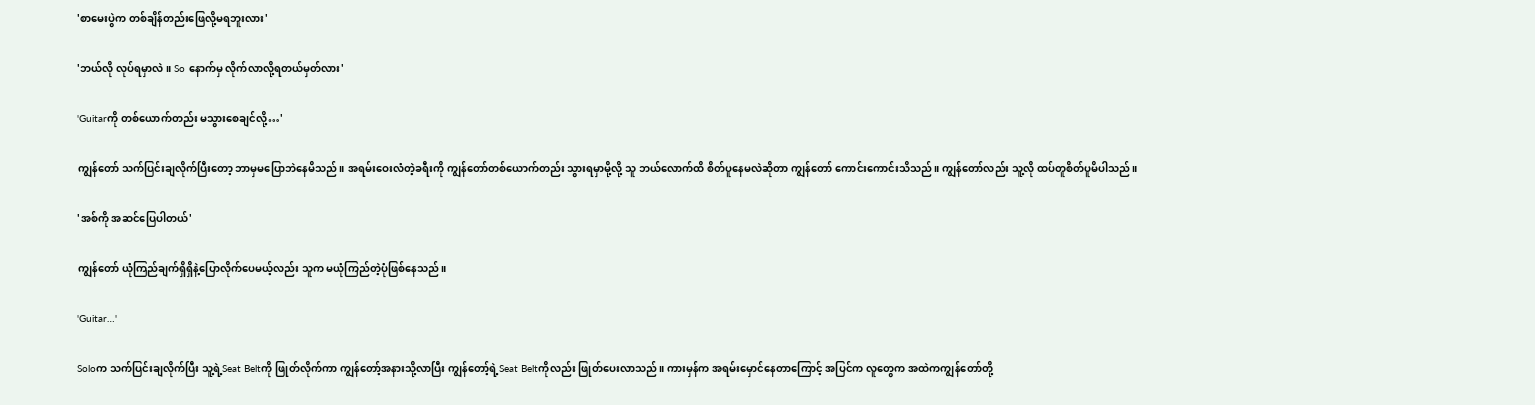'စာမေးပွဲက တစ်ချိန်တည်းဖြေလို့မရဘူးလား'

'ဘယ်လို လုပ်ရမှာလဲ။ So နောက်မှ လိုက်လာလို့ရတယ်မှတ်လား'

'Guitarကို တစ်ယောက်တည်း မသွားစေချင်လို့…'

ကျွန်တော် သက်ပြင်းချလိုက်ပြီးတော့ ဘာမှမပြောဘဲနေမိသည်။ အရမ်းဝေးလံတဲ့ခရီးကို ကျွန်တော်တစ်ယောက်တည်း သွားရမှာမို့လို့ သူ ဘယ်လောက်ထိ စိတ်ပူနေမလဲဆိုတာ ကျွန်တော် ကောင်းကောင်းသိသည်။ ကျွန်တော်လည်း သူ့လို ထပ်တူစိတ်ပူမိပါသည်။

'အစ်ကို အဆင်ပြေပါတယ်'

ကျွန်တော် ယုံကြည်ချက်ရှိရှိနဲ့ပြောလိုက်ပေမယ့်လည်း သူက မယုံကြည်တဲ့ပုံဖြစ်နေသည်။

'Guitar…'

Soloက သက်ပြင်းချလိုက်ပြီး သူ့ရဲ့Seat Beltကို ဖြုတ်လိုက်ကာ ကျွန်တော့်အနားသို့လာပြီး ကျွန်တော့်ရဲ့Seat Beltကိုလည်း ဖြုတ်ပေးလာသည်။ ကားမှန်က အရမ်းမှောင်နေတာကြောင့် အပြင်က လူတွေက အထဲကကျွန်တော်တို့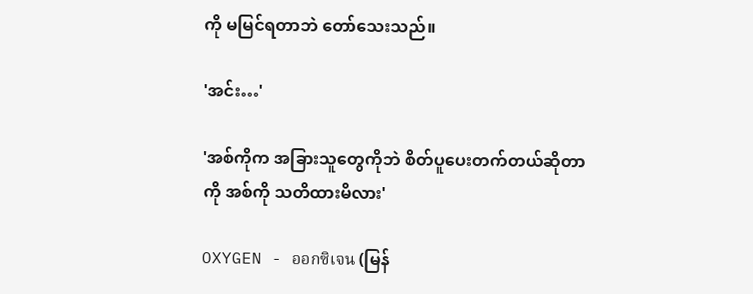ကို မမြင်ရတာဘဲ တော်သေးသည်။

'အင်း…'

'အစ်ကိုက အခြားသူတွေကိုဘဲ စိတ်ပူပေးတက်တယ်ဆိုတာကို အစ်ကို သတိထားမိလား'

OXYGEN - ออกซิเจน (မြန်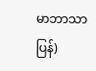မာဘာသာပြန်)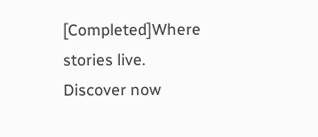[Completed]Where stories live. Discover now